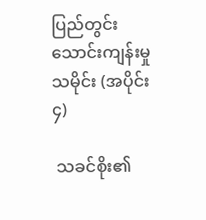ပြည်တွင်းသောင်းကျန်းမှုသမိုင်း (အပိုင်း ၄)

 သခင်စိုး၏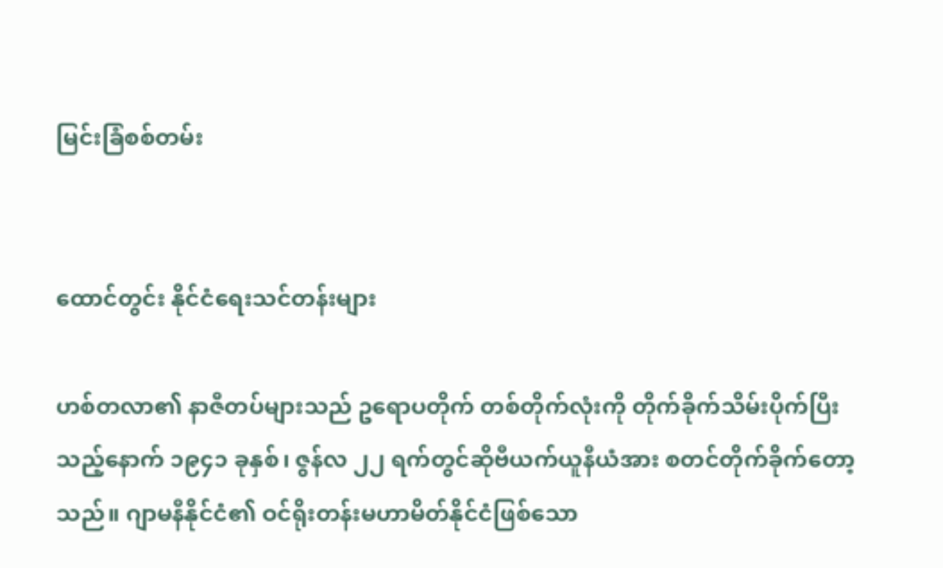မြင်းခြံစစ်တမ်း


ထောင်တွင်း နိုင်ငံရေးသင်တန်းများ

ဟစ်တလာ၏ နာဇီတပ်များသည် ဥရောပတိုက် တစ်တိုက်လုံးကို တိုက်ခိုက်သိမ်းပိုက်ပြီးသည့်နောက် ၁၉၄၁ ခုနှစ်၊ ဇွန်လ ၂၂ ရက်တွင်ဆိုဗီယက်ယူနီယံအား စတင်တိုက်ခိုက်တော့သည်။ ဂျာမနီနိုင်ငံ၏ ဝင်ရိုးတန်းမဟာမိတ်နိုင်ငံဖြစ်သော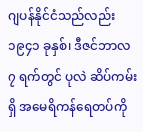ဂျပန်နိုင်ငံသည်လည်း ၁၉၄၁ ခုနှစ်၊ ဒီဇင်ဘာလ ၇ ရက်တွင် ပုလဲ ဆိပ်ကမ်းရှိ အမေရိကန်ရေတပ်ကို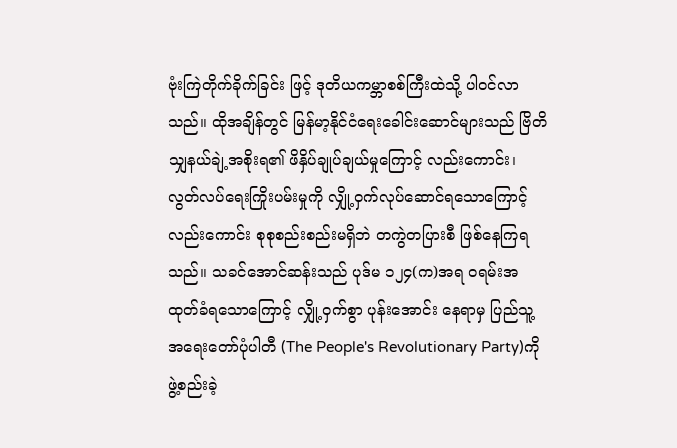ဗုံးကြဲတိုက်ခိုက်ခြင်း ဖြင့် ဒုတိယကမ္ဘာစစ်ကြီးထဲသို့ ပါဝင်လာသည်။ ထိုအချိန်တွင် မြန်မာ့နိုင်ငံရေးခေါင်းဆောင်များသည် ဗြိတိသျှနယ်ချဲ့အစိုးရ၏ ဖိနှိပ်ချုပ်ချယ်မှုကြောင့် လည်းကောင်း၊ လွတ်လပ်ရေးကြိုးပမ်းမှုကို လျှို့ဝှက်လုပ်ဆောင်ရသောကြောင့်လည်းကောင်း စုစုစည်းစည်းမရှိဘဲ တကွဲတပြားစီ ဖြစ်နေကြရသည်။ သခင်အောင်ဆန်းသည် ပုဒ်မ ၁၂၄(က)အရ ဝရမ်းအထုတ်ခံရသောကြောင့် လျှို့ဝှက်စွာ ပုန်းအောင်း နေရာမှ ပြည်သူ့အရေးတော်ပုံပါတီ (The People's Revolutionary Party)ကို ဖွဲ့စည်းခဲ့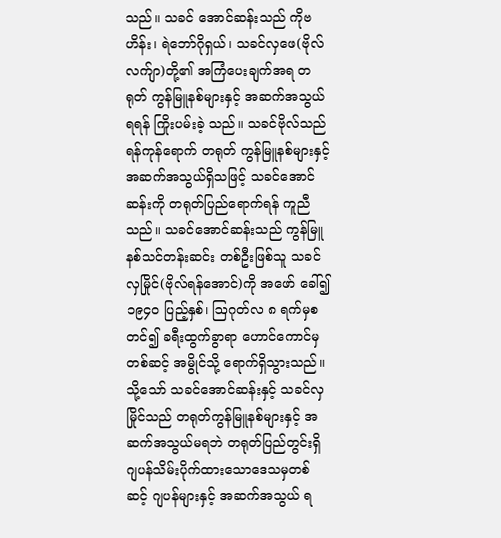သည်။ သခင် အောင်ဆန်းသည် ကိုဗဟိန်း၊ ရဲဘော်ဂိုရှယ်၊ သခင်လှဖေ(ဗိုလ်လက်ျာ)တို့၏ အကြံပေးချက်အရ တရုတ် ကွန်မြူနစ်များနှင့် အဆက်အသွယ်ရရန် ကြိုးပမ်းခဲ့ သည်။ သခင်ဗိုလ်သည် ရန်ကုန်ရောက် တရုတ် ကွန်မြူနစ်များနှင့် အဆက်အသွယ်ရှိသဖြင့် သခင်အောင်ဆန်းကို တရုတ်ပြည်ရောက်ရန် ကူညီသည်။ သခင်အောင်ဆန်းသည် ကွန်မြူနစ်သင်တန်းဆင်း တစ်ဦးဖြစ်သူ သခင်လှမြိုင်(ဗိုလ်ရန်အောင်)ကို အဖော် ခေါ်၍ ၁၉၄ဝ ပြည့်နှစ်၊ ဩဂုတ်လ ၈ ရက်မှစတင်၍ ခရီးထွက်ခွာရာ ဟောင်ကောင်မှတစ်ဆင့် အမွိုင်သို့ ရောက်ရှိသွားသည်။ သို့သော် သခင်အောင်ဆန်းနှင့် သခင်လှမြိုင်သည် တရုတ်ကွန်မြူနစ်များနှင့် အဆက်အသွယ်မရဘဲ တရုတ်ပြည်တွင်းရှိ ဂျပန်သိမ်းပိုက်ထားသောဒေသမှတစ်ဆင့် ဂျပန်များနှင့် အဆက်အသွယ် ရ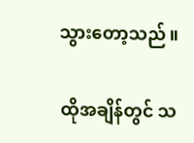သွားတော့သည်။

ထိုအချိန်တွင် သ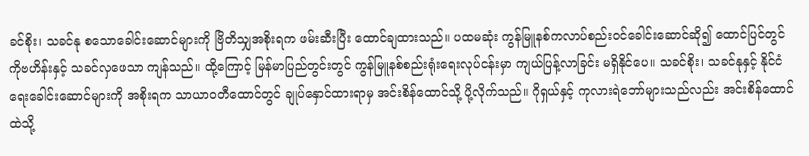ခင်စိုး၊ သခင်နု စသောခေါင်းဆောင်များကို ဗြိတိသျှအစိုးရက ဖမ်းဆီးပြီး ထောင်ချထားသည်။ ပထမဆုံး ကွန်မြူနစ်ကလာပ်စည်းဝင်ခေါင်းဆောင်ဆို၍ ထောင်ပြင်တွင် ကိုဗဟိန်းနှင့် သခင်လှဖေသာ ကျန်သည်။ ထို့ကြောင့် မြန်မာပြည်တွင်းတွင် ကွန်မြူနစ်စည်းရုံးရေးလုပ်ငန်းမှာ ကျယ်ပြန့်လာခြင်း မရှိနိုင်ပေ။ သခင်စိုး၊ သခင်နုနှင့် နိုင်ငံရေးခေါင်းဆောင်များကို အစိုးရက သာယာဝတီထောင်တွင် ချုပ်နှောင်ထားရာမှ အင်းစိန်ထောင်သို့ ပို့လိုက်သည်။ ဂိုရှယ်နှင့် ကုလားရဲဘော်များသည်လည်း အင်းစိန်ထောင်ထဲသို့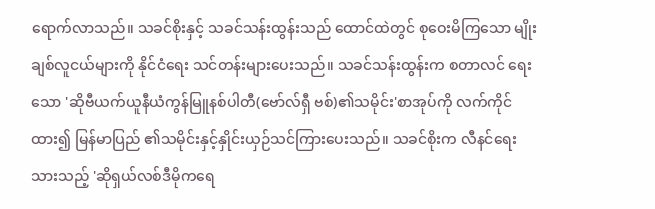ရောက်လာသည်။ သခင်စိုးနှင့် သခင်သန်းထွန်းသည် ထောင်ထဲတွင် စုဝေးမိကြသော မျိုးချစ်လူငယ်များကို နိုင်ငံရေး သင်တန်းများပေးသည်။ သခင်သန်းထွန်းက စတာလင် ရေးသော 'ဆိုဗီယက်ယူနီယံကွန်မြူနစ်ပါတီ(ဗော်လ်ရှီ ဗစ်)၏သမိုင်း'စာအုပ်ကို လက်ကိုင်ထား၍ မြန်မာပြည် ၏သမိုင်းနှင့်နှိုင်းယှဉ်သင်ကြားပေးသည်။ သခင်စိုးက လီနင်ရေးသားသည့် 'ဆိုရှယ်လစ်ဒီမိုကရေ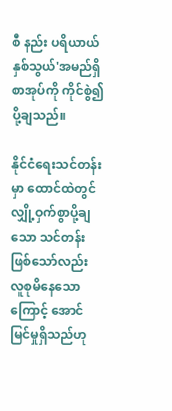စီ နည်း ပရိယာယ်နှစ်သွယ်'အမည်ရှိ စာအုပ်ကို ကိုင်စွဲ၍ ပို့ချသည်။

နိုင်ငံရေးသင်တန်းမှာ ထောင်ထဲတွင် လျှို့ဝှက်စွာပို့ချသော သင်တန်းဖြစ်သော်လည်း လူစုမိနေသောကြောင့် အောင်မြင်မှုရှိသည်ဟု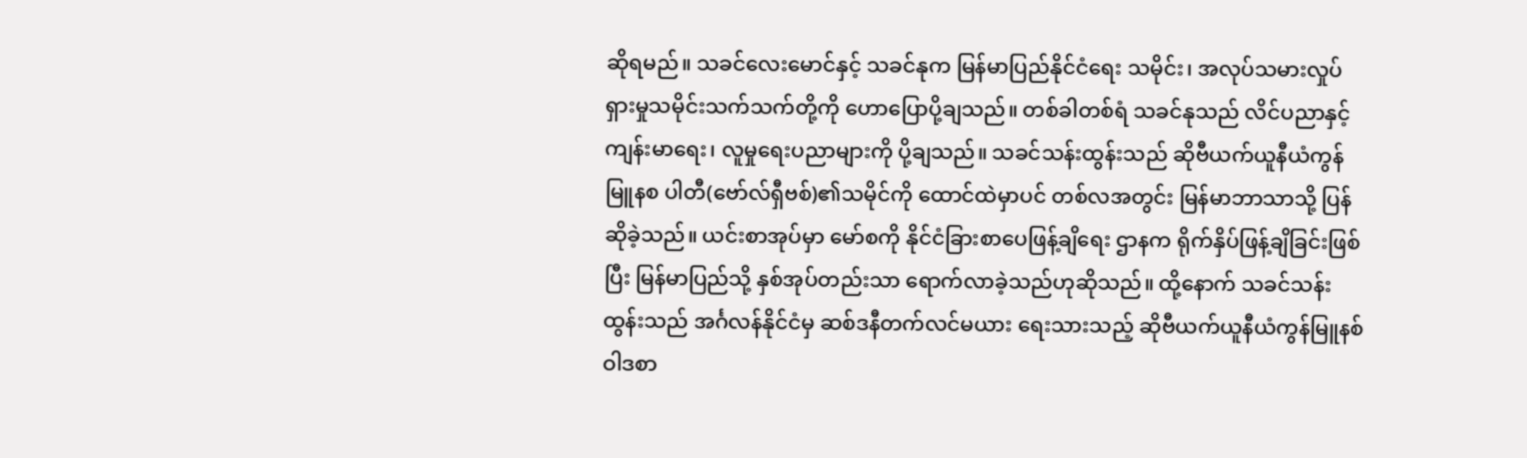ဆိုရမည်။ သခင်လေးမောင်နှင့် သခင်နုက မြန်မာပြည်နိုင်ငံရေး သမိုင်း၊ အလုပ်သမားလှုပ်ရှားမှုသမိုင်းသက်သက်တို့ကို ဟောပြောပို့ချသည်။ တစ်ခါတစ်ရံ သခင်နုသည် လိင်ပညာနှင့် ကျန်းမာရေး၊ လူမှုရေးပညာများကို ပို့ချသည်။ သခင်သန်းထွန်းသည် ဆိုဗီယက်ယူနီယံကွန်မြူနစ ပါတီ(ဗော်လ်ရှီဗစ်)၏သမိုင်ကို ထောင်ထဲမှာပင် တစ်လအတွင်း မြန်မာဘာသာသို့ ပြန်ဆိုခဲ့သည်။ ယင်းစာအုပ်မှာ မော်စကို နိုင်ငံခြားစာပေဖြန့်ချိရေး ဌာနက ရိုက်နှိပ်ဖြန့်ချိခြင်းဖြစ်ပြီး မြန်မာပြည်သို့ နှစ်အုပ်တည်းသာ ရောက်လာခဲ့သည်ဟုဆိုသည်။ ထို့နောက် သခင်သန်းထွန်းသည် အင်္ဂလန်နိုင်ငံမှ ဆစ်ဒနီတက်လင်မယား ရေးသားသည့် ဆိုဗီယက်ယူနီယံကွန်မြူနစ်ဝါဒစာ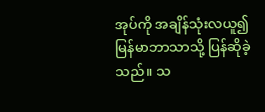အုပ်ကို အချိန်သုံးလယူ၍ မြန်မာဘာသာသို့ ပြန်ဆိုခဲ့သည်။ သ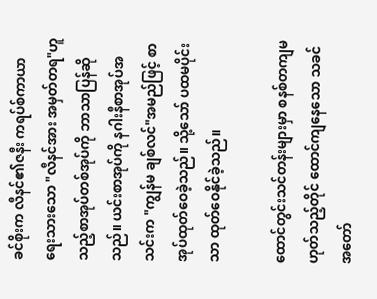ခင်စိုးက လီနင်၏ဇနီး ကရပ်စ်ကာယာ ရေးသားသော "လီနင်အား အမှတ်တရ"ဟူသည့်စာအုပ်တစ်အုပ်ကို ဘာသာပြန်ဆိုသည်။ ယင်းစာအုပ်ကို နဂါးနီစာအုပ်အသင်းက "ကျွန်မ ချစ်လင်"အမည်ဖြင့် စာအုပ်ထုတ်ဝေခဲ့သည်။ သို့သော် ပထမပိုင်းသာ ထုတ်ဝေနိုင်ခဲ့သည်။

ထောင်တွင်းသင်တန်းများမှာ စနစ်တကျမဟုတ်သည့်တိုင် ထောင်ကျနေသော သခင်အတော်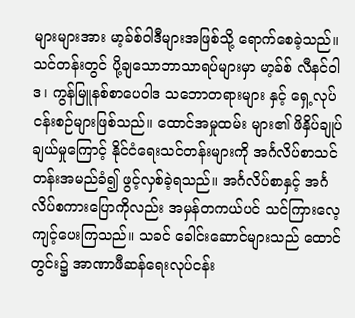များများအား မာ့ခ်စ်ဝါဒီများအဖြစ်သို့ ရောက်စေခဲ့သည်။ သင်တန်းတွင် ပို့ချသောဘာသာရပ်များမှာ မာ့ခ်စ် လီနင်ဝါဒ၊ ကွန်မြူနစ်စာပေဝါဒ သဘောတရားများ နှင့် ရှေ့လုပ်ငန်းစဉ်များဖြစ်သည်။ ထောင်အမှုထမ်း များ၏ ဖိနှိပ်ချုပ်ချယ်မှုကြောင့် နိုင်ငံရေးသင်တန်းများကို အင်္ဂလိပ်စာသင်တန်းအမည်ခံ၍ ဖွင့်လှစ်ခဲ့ရသည်။ အင်္ဂလိပ်စာနှင့် အင်္ဂလိပ်စကားပြောကိုလည်း အမှန်တကယ်ပင် သင်ကြားလေ့ကျင့်ပေးကြသည်။ သခင် ခေါင်းဆောင်များသည် ထောင်တွင်း၌ အာဏာဖီဆန်ရေးလုပ်ငန်း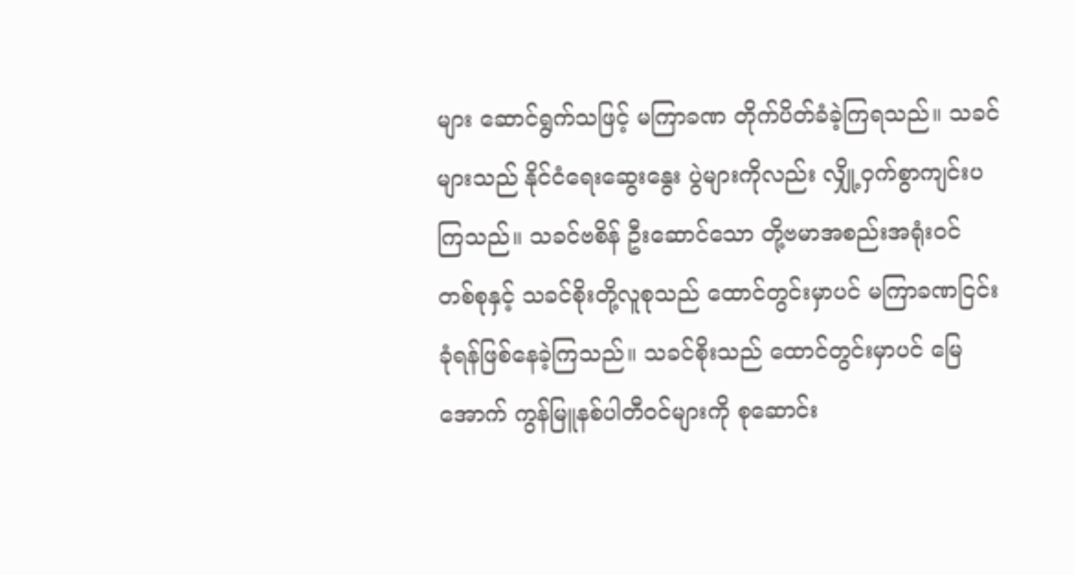များ ဆောင်ရွက်သဖြင့် မကြာခဏ တိုက်ပိတ်ခံခဲ့ကြရသည်။ သခင်များသည် နိုင်ငံရေးဆွေးနွေး ပွဲများကိုလည်း လျှို့ဝှက်စွာကျင်းပကြသည်။ သခင်ဗစိန် ဦးဆောင်သော တို့ဗမာအစည်းအရုံးဝင် တစ်စုနှင့် သခင်စိုးတို့လူစုသည် ထောင်တွင်းမှာပင် မကြာခဏငြင်းခုံရန်ဖြစ်နေခဲ့ကြသည်။ သခင်စိုးသည် ထောင်တွင်းမှာပင် မြေအောက် ကွန်မြူနစ်ပါတီဝင်များကို စုဆောင်း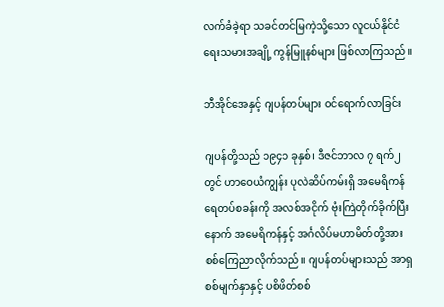လက်ခံခဲ့ရာ သခင်တင်မြကဲ့သို့သော လူငယ်နိုင်ငံရေးသမားအချို့ ကွန်မြူနစ်များ ဖြစ်လာကြသည်။

ဘီအိုင်အေနှင့် ဂျပန်တပ်များ ဝင်ရောက်လာခြင်း

ဂျပန်တို့သည် ၁၉၄၁ ခုနှစ်၊ ဒီဇင်ဘာလ ၇ ရက်၂ တွင် ဟာဝေယံကျွန်း ပုလဲဆိပ်ကမ်းရှိ အမေရိကန် ရေတပ်စခန်းကို အလစ်အငိုက် ဗုံးကြဲတိုက်ခိုက်ပြီးနောက် အမေရိကန်နှင့် အင်္ဂလိပ်မဟာမိတ်တို့အား စစ်ကြေညာလိုက်သည်။ ဂျပန်တပ်များသည် အာရှ စစ်မျက်နှာနှင့် ပစိဖိတ်စစ်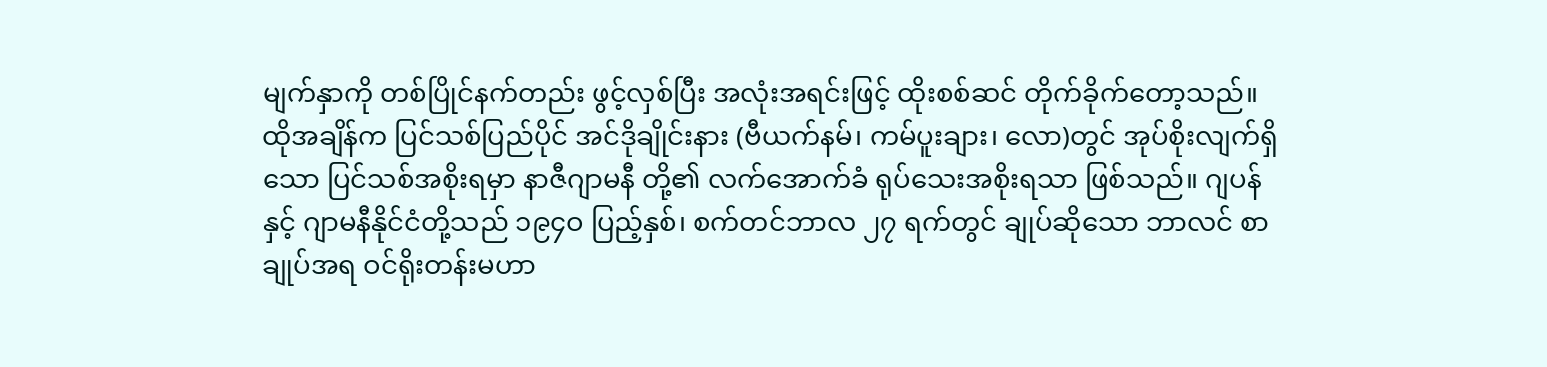မျက်နှာကို တစ်ပြိုင်နက်တည်း ဖွင့်လှစ်ပြီး အလုံးအရင်းဖြင့် ထိုးစစ်ဆင် တိုက်ခိုက်တော့သည်။ ထိုအချိန်က ပြင်သစ်ပြည်ပိုင် အင်ဒိုချိုင်းနား (ဗီယက်နမ်၊ ကမ်ပူးချား၊ လော)တွင် အုပ်စိုးလျက်ရှိသော ပြင်သစ်အစိုးရမှာ နာဇီဂျာမနီ တို့၏ လက်အောက်ခံ ရုပ်သေးအစိုးရသာ ဖြစ်သည်။ ဂျပန်နှင့် ဂျာမနီနိုင်ငံတို့သည် ၁၉၄ဝ ပြည့်နှစ်၊ စက်တင်ဘာလ ၂၇ ရက်တွင် ချုပ်ဆိုသော ဘာလင် စာချုပ်အရ ဝင်ရိုးတန်းမဟာ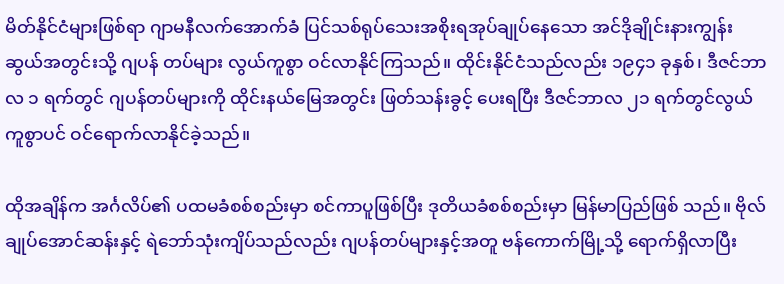မိတ်နိုင်ငံများဖြစ်ရာ ဂျာမနီလက်အောက်ခံ ပြင်သစ်ရုပ်သေးအစိုးရအုပ်ချုပ်နေသော အင်ဒိုချိုင်းနားကျွန်းဆွယ်အတွင်းသို့ ဂျပန် တပ်များ လွယ်ကူစွာ ဝင်လာနိုင်ကြသည်။ ထိုင်းနိုင်ငံသည်လည်း ၁၉၄၁ ခုနှစ်၊ ဒီဇင်ဘာလ ၁ ရက်တွင် ဂျပန်တပ်များကို ထိုင်းနယ်မြေအတွင်း ဖြတ်သန်းခွင့် ပေးရပြီး ဒီဇင်ဘာလ ၂၁ ရက်တွင်လွယ်ကူစွာပင် ဝင်ရောက်လာနိုင်ခဲ့သည်။

ထိုအချိန်က အင်္ဂလိပ်၏ ပထမခံစစ်စည်းမှာ စင်ကာပူဖြစ်ပြီး ဒုတိယခံစစ်စည်းမှာ မြန်မာပြည်ဖြစ် သည်။ ဗိုလ်ချုပ်အောင်ဆန်းနှင့် ရဲဘော်သုံးကျိပ်သည်လည်း ဂျပန်တပ်များနှင့်အတူ ဗန်ကောက်မြို့သို့ ရောက်ရှိလာပြီး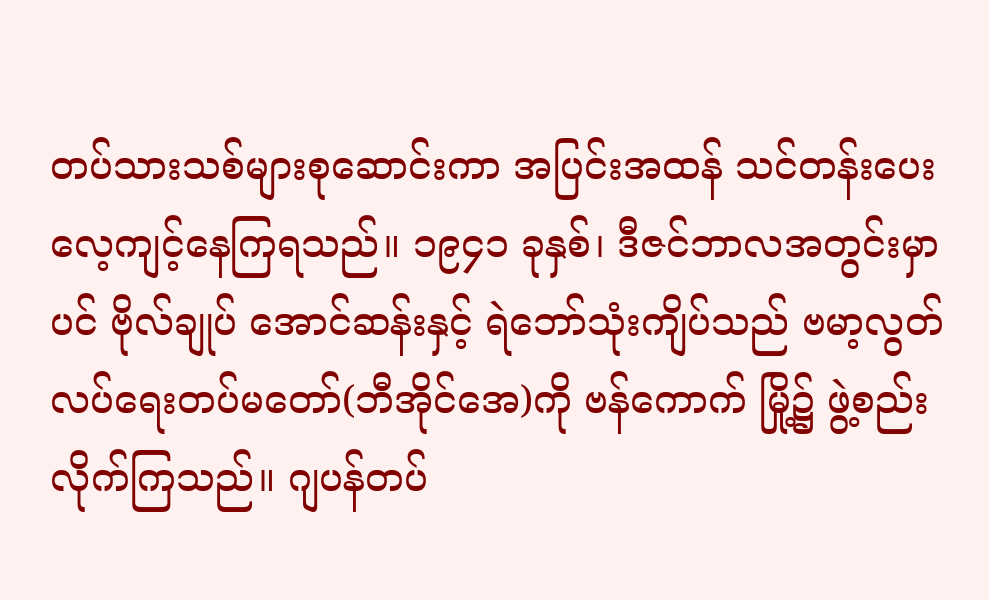တပ်သားသစ်များစုဆောင်းကာ အပြင်းအထန် သင်တန်းပေးလေ့ကျင့်နေကြရသည်။ ၁၉၄၁ ခုနှစ်၊ ဒီဇင်ဘာလအတွင်းမှာပင် ဗိုလ်ချုပ် အောင်ဆန်းနှင့် ရဲဘော်သုံးကျိပ်သည် ဗမာ့လွတ်လပ်ရေးတပ်မတော်(ဘီအိုင်အေ)ကို ဗန်ကောက် မြို့၌ ဖွဲ့စည်းလိုက်ကြသည်။ ဂျပန်တပ်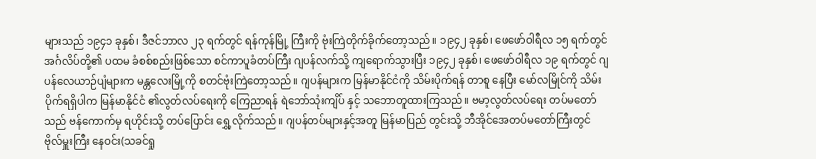များသည် ၁၉၄၁ ခုနှစ်၊ ဒီဇင်ဘာလ ၂၃ ရက်တွင် ရန်ကုန်မြို့ ကြီးကို ဗုံးကြဲတိုက်ခိုက်တော့သည်။ ၁၉၄၂ ခုနှစ်၊ ဖေဖော်ဝါရီလ ၁၅ ရက်တွင် အင်္ဂလိပ်တို့၏ ပထမ ခံစစ်စည်းဖြစ်သော စင်ကာပူခံတပ်ကြီး ဂျပန်လက်သို့ ကျရောက်သွားပြီး ၁၉၄၂ ခုနှစ်၊ ဖေဖော်ဝါရီလ ၁၉ ရက်တွင် ဂျပန်လေယာဉ်ပျံများက မန္တလေးမြို့ကို စတင်ဗုံးကြဲတော့သည်။ ဂျပန်များက မြန်မာနိုင်ငံကို သိမ်းပိုက်ရန် တာစူ နေပြီး မော်လမြိုင်ကို သိမ်းပိုက်ရရှိပါက မြန်မာနိုင်ငံ ၏လွတ်လပ်ရေးကို ကြေညာရန် ရဲဘော်သုံးကျိပ် နှင့် သဘောတူထားကြသည်။ ဗမာ့လွတ်လပ်ရေး တပ်မတော်သည် ဗန်ကောက်မှ ရဟိုင်းသို့ တပ်ပြောင်း ရွှေ့လိုက်သည်။ ဂျပန်တပ်များနှင့်အတူ မြန်မာပြည် တွင်းသို့ ဘီအိုင်အေတပ်မတော်ကြီးတွင် ဗိုလ်မှူးကြီး နေဝင်း(သခင်ရှု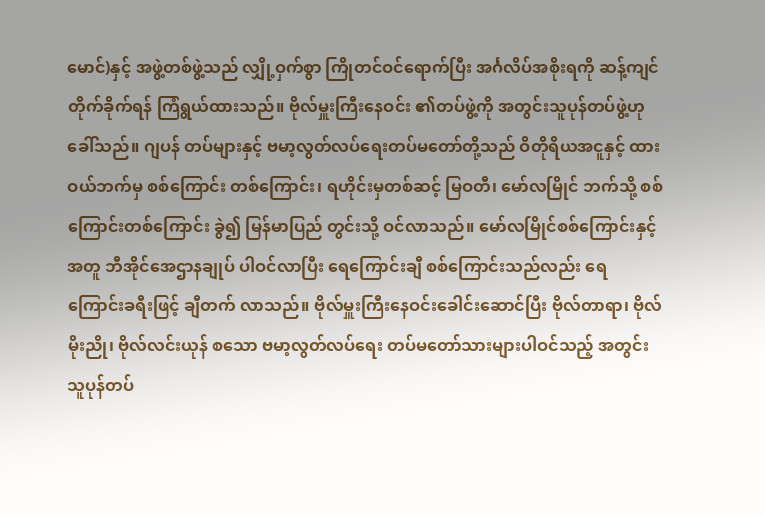မောင်)နှင့် အဖွဲ့တစ်ဖွဲ့သည် လျှို့ဝှက်စွာ ကြိုတင်ဝင်ရောက်ပြီး အင်္ဂလိပ်အစိုးရကို ဆန့်ကျင် တိုက်ခိုက်ရန် ကြံရွယ်ထားသည်။ ဗိုလ်မှူးကြီးနေဝင်း ၏တပ်ဖွဲ့ကို အတွင်းသူပုန်တပ်ဖွဲ့ဟုခေါ်သည်။ ဂျပန် တပ်များနှင့် ဗမာ့လွတ်လပ်ရေးတပ်မတော်တို့သည် ဝိတိုရိယအငူနှင့် ထားဝယ်ဘက်မှ စစ်ကြောင်း တစ်ကြောင်း၊ ရဟိုင်းမှတစ်ဆင့် မြဝတီ၊ မော်လမြိုင် ဘက်သို့ စစ်ကြောင်းတစ်ကြောင်း ခွဲ၍ မြန်မာပြည် တွင်းသို့ ဝင်လာသည်။ မော်လမြိုင်စစ်ကြောင်းနှင့်အတူ ဘီအိုင်အေဌာနချုပ် ပါဝင်လာပြီး ရေကြောင်းချီ စစ်ကြောင်းသည်လည်း ရေကြောင်းခရီးဖြင့် ချီတက် လာသည်။ ဗိုလ်မှူးကြီးနေဝင်းခေါင်းဆောင်ပြီး ဗိုလ်တာရာ၊ ဗိုလ်မိုးညို၊ ဗိုလ်လင်းယုန် စသော ဗမာ့လွတ်လပ်ရေး တပ်မတော်သားများပါဝင်သည့် အတွင်းသူပုန်တပ်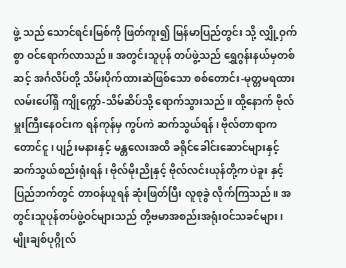ဖွဲ့ သည် သောင်ရင်းမြစ်ကို ဖြတ်ကူး၍ မြန်မာပြည်တွင်း သို့ လျှို့ဝှက်စွာ ဝင်ရောက်လာသည်။ အတွင်းသူပုန် တပ်ဖွဲ့သည် ရွှေဂွန်းနယ်မှတစ်ဆင့် အင်္ဂလိပ်တို့ သိမ်းပိုက်ထားဆဲဖြစ်သော စစ်တောင်း-မုတ္တမရထား လမ်းပေါ်ရှိ ကျိုက္ကော်-သိမ်ဆိပ်သို့ ရောက်သွားသည်။ ထို့နောက် ဗိုလ်မှူးကြီးနေဝင်းက ရန်ကုန်မှ ကွပ်ကဲ ဆက်သွယ်ရန်၊ ဗိုလ်တာရာက တောင်ငူ၊ ပျဉ်းမနားနှင့် မန္တလေးအထိ ခရိုင်ခေါင်းဆောင်များနှင့် ဆက်သွယ်စည်းရုံးရန်၊ ဗိုလ်မိုးညိုနှင့် ဗိုလ်လင်းယုန်တို့က ပဲခူး နှင့် ပြည်ဘက်တွင် တာဝန်ယူရန် ဆုံးဖြတ်ပြီး လူစုခွဲ လိုက်ကြသည်။ အတွင်းသူပုန်တပ်ဖွဲ့ဝင်များသည် တို့ဗမာအစည်းအရုံးဝင်သခင်များ၊ မျိုးချစ်ပုဂ္ဂိုလ်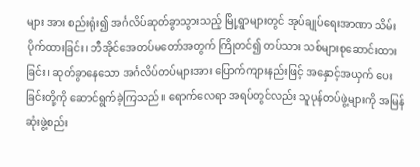များ အား စည်းရုံး၍ အင်္ဂလိပ်ဆုတ်ခွာသွားသည့် မြို့ရွာများတွင် အုပ်ချုပ်ရေးအာဏာ သိမ်းပိုက်ထားခြင်း၊ ဘီအိုင်အေတပ်မတော်အတွက် ကြိုတင်၍ တပ်သား သစ်များစုဆောင်းထားခြင်း၊ ဆုတ်ခွာနေသော အင်္ဂလိပ်တပ်များအား ပြောက်ကျားနည်းဖြင့် အနှောင့်အယှက် ပေးခြင်းတို့ကို ဆောင်ရွက်ခဲ့ကြသည်။ ရောက်လေရာ အရပ်တွင်လည်း သူပုန်တပ်ဖွဲ့များကို အမြန်ဆုံးဖွဲ့စည်း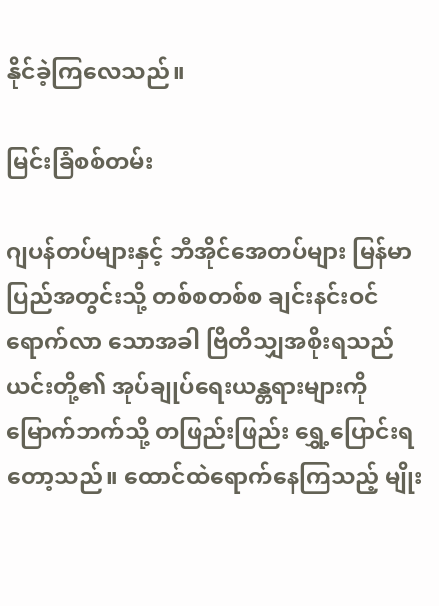နိုင်ခဲ့ကြလေသည်။

မြင်းခြံစစ်တမ်း

ဂျပန်တပ်များနှင့် ဘီအိုင်အေတပ်များ မြန်မာ ပြည်အတွင်းသို့ တစ်စတစ်စ ချင်းနင်းဝင်ရောက်လာ သောအခါ ဗြိတိသျှအစိုးရသည် ယင်းတို့၏ အုပ်ချုပ်ရေးယန္တရားများကို မြောက်ဘက်သို့ တဖြည်းဖြည်း ရွှေ့ပြောင်းရတော့သည်။ ထောင်ထဲရောက်နေကြသည့် မျိုး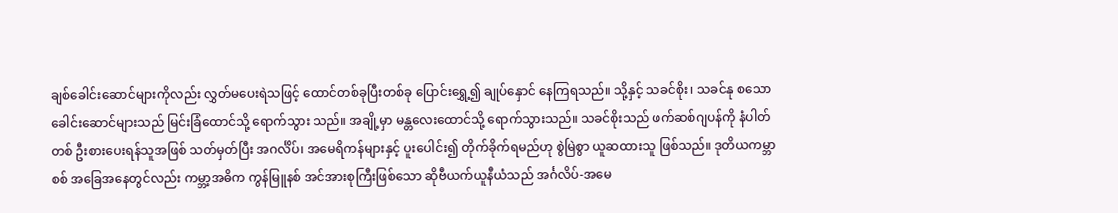ချစ်ခေါင်းဆောင်များကိုလည်း လွှတ်မပေးရဲသဖြင့် ထောင်တစ်ခုပြီးတစ်ခု ပြောင်းရွှေ့၍ ချုပ်နှောင် နေကြရသည်။ သို့နှင့် သခင်စိုး၊ သခင်နု စသော ခေါင်းဆောင်များသည် မြင်းခြံထောင်သို့ ရောက်သွား သည်။ အချို့မှာ မန္တလေးထောင်သို့ ရောက်သွားသည်။ သခင်စိုးသည် ဖက်ဆစ်ဂျပန်ကို နံပါတ်တစ် ဦးစားပေးရန်သူအဖြစ် သတ်မှတ်ပြီး အဂင်္လိပ်၊ အမေရိကန်များနှင့် ပူးပေါင်း၍ တိုက်ခိုက်ရမည်ဟု စွဲမြဲစွာ ယူဆထားသူ ဖြစ်သည်။ ဒုတိယကမ္ဘာစစ် အခြေအနေတွင်လည်း ကမ္ဘာ့အဓိက ကွန်မြူနစ် အင်အားစုကြီးဖြစ်သော ဆိုဗီယက်ယူနီယံသည် အင်္ဂလိပ်-အမေ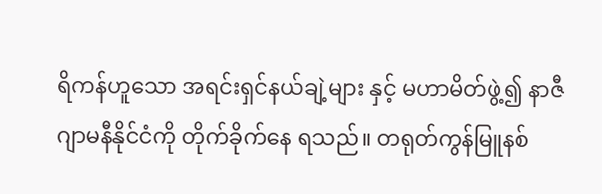ရိကန်ဟူသော အရင်းရှင်နယ်ချဲ့များ နှင့် မဟာမိတ်ဖွဲ့၍ နာဇီဂျာမနီနိုင်ငံကို တိုက်ခိုက်နေ ရသည်။ တရုတ်ကွန်မြူနစ်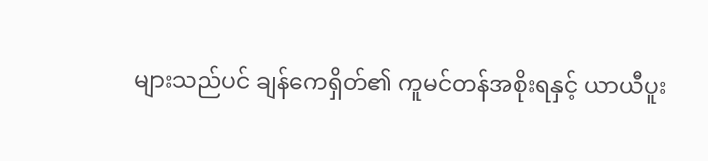များသည်ပင် ချန်ကေရှိတ်၏ ကူမင်တန်အစိုးရနှင့် ယာယီပူး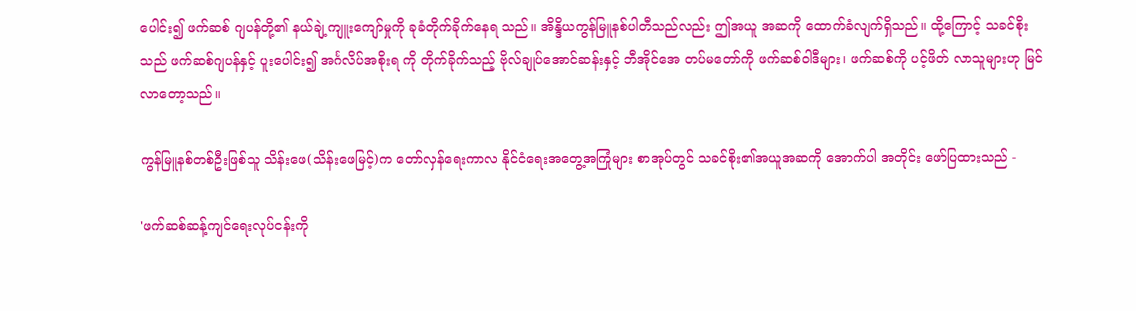ပေါင်း၍ ဖက်ဆစ် ဂျပန်တို့၏ နယ်ချဲ့ကျူးကျော်မှုကို ခုခံတိုက်ခိုက်နေရ သည်။ အိန္ဒိယကွန်မြူနစ်ပါတီသည်လည်း ဤအယူ အဆကို ထောက်ခံလျက်ရှိသည်။ ထို့ကြောင့် သခင်စိုး သည် ဖက်ဆစ်ဂျပန်နှင့် ပူးပေါင်း၍ အင်္ဂလိပ်အစိုးရ ကို တိုက်ခိုက်သည့် ဗိုလ်ချုပ်အောင်ဆန်းနှင့် ဘီအိုင်အေ တပ်မတော်ကို ဖက်ဆစ်ဝါဒီများ၊ ဖက်ဆစ်ကို ပင့်ဖိတ် လာသူများဟု မြင်လာတော့သည်။

ကွန်မြူနစ်တစ်ဦးဖြစ်သူ သိန်းဖေ(သိန်းဖေမြင့်)က တော်လှန်ရေးကာလ နိုင်ငံရေးအတွေ့အကြုံများ စာအုပ်တွင် သခင်စိုး၏အယူအဆကို အောက်ပါ အတိုင်း ဖော်ပြထားသည် -

'ဖက်ဆစ်ဆန့်ကျင်ရေးလုပ်ငန်းကို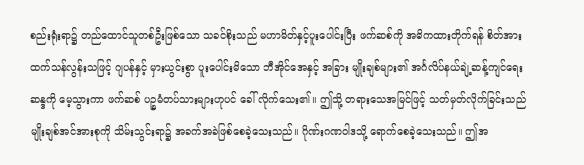စည်းရုံးရာ၌ တည်ထောင်သူတစ်ဦးဖြစ်သော သခင်စိုးသည် မဟာမိတ်နှင့်ပူးပေါင်းပြီး ဖက်ဆစ်ကို အဓိကထားတိုက်ရန် စိတ်အားထက်သန်လွန်းသဖြင့် ဂျပန်နှင့် မှားယွင်းစွာ ပူးပေါင်းမိသော ဘီအိုင်အေနှင့် အခြား မျိုးချစ်များ၏ အင်္ဂလိပ်နယ်ချဲ့ဆန့်ကျင်ရေးဆန္ဒကို မေ့သွားကာ ဖက်ဆစ် ပဉ္စမံတပ်သားများဟုပင် ခေါ် လိုက်သေး၏။ ဤသို့ တရားသေအမြင်ဖြင့် သတ်မှတ်လိုက်ခြင်းသည် မျိုးချစ်အင်အားစုကို သိမ်းသွင်းရာ၌ အခက်အခဲဖြစ်စေခဲ့သေးသည်။ ဂိုဏ်းဂဏဝါဒသို့ ရောက်စေခဲ့သေးသည်။ ဤအ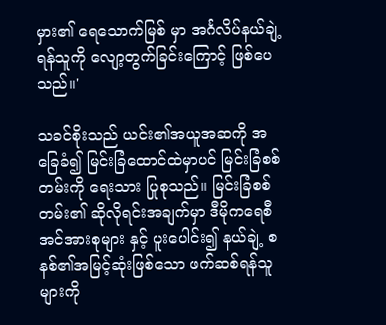မှား၏ ရေသောက်မြစ် မှာ အင်္ဂလိပ်နယ်ချဲ့ရန်သူကို လျော့တွက်ခြင်းကြောင့် ဖြစ်ပေသည်။'

သခင်စိုးသည် ယင်း၏အယူအဆကို အခြေခံ၍ မြင်းခြံထောင်ထဲမှာပင် မြင်းခြံစစ်တမ်းကို ရေးသား ပြုစုသည်။ မြင်းခြံစစ်တမ်း၏ ဆိုလိုရင်းအချက်မှာ ဒီမိုကရေစီအင်အားစုများ နှင့် ပူးပေါင်း၍ နယ်ချဲ့ စနစ်၏အမြင့်ဆုံးဖြစ်သော ဖက်ဆစ်ရန်သူများကို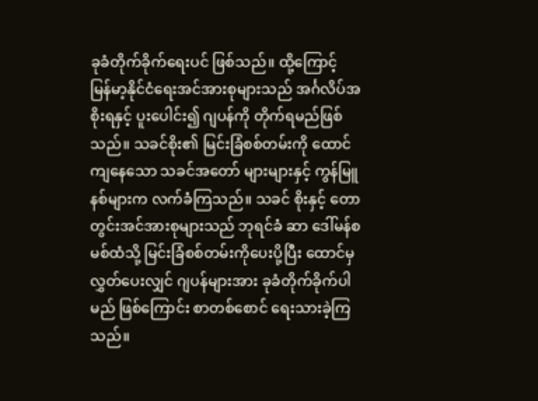ခုခံတိုက်ခိုက်ရေးပင် ဖြစ်သည်။ ထို့ကြောင့် မြန်မာ့နိုင်ငံရေးအင်အားစုများသည် အင်္ဂလိပ်အစိုးရနှင့် ပူးပေါင်း၍ ဂျပန်ကို တိုက်ရမည်ဖြစ်သည်။ သခင်စိုး၏ မြင်းခြံစစ်တမ်းကို ထောင်ကျနေသော သခင်အတော် များများနှင့် ကွန်မြူနစ်များက လက်ခံကြသည်။ သခင် စိုးနှင့် တောတွင်းအင်အားစုများသည် ဘုရင်ခံ ဆာ ဒေါ်မန်စမစ်ထံသို့ မြင်းခြံစစ်တမ်းကိုပေးပို့ပြီး ထောင်မှ လွှတ်ပေးလျှင် ဂျပန်များအား ခုခံတိုက်ခိုက်ပါမည် ဖြစ်ကြောင်း စာတစ်စောင် ရေးသားခဲ့ကြသည်။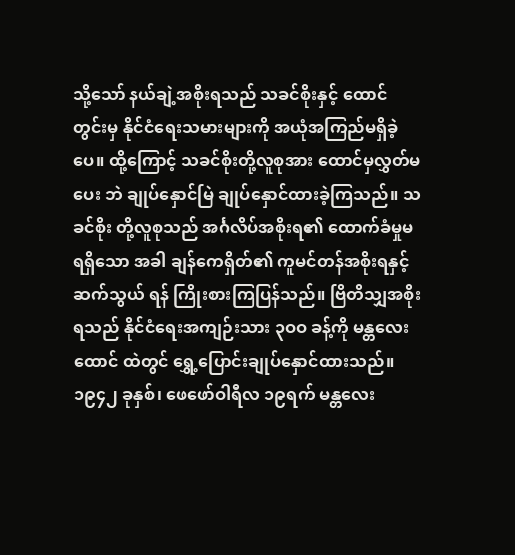သို့သော် နယ်ချဲ့အစိုးရသည် သခင်စိုးနှင့် ထောင် တွင်းမှ နိုင်ငံရေးသမားများကို အယုံအကြည်မရှိခဲ့ပေ။ ထို့ကြောင့် သခင်စိုးတို့လူစုအား ထောင်မှလွှတ်မပေး ဘဲ ချုပ်နှောင်မြဲ ချုပ်နှောင်ထားခဲ့ကြသည်။ သခင်စိုး တို့လူစုသည် အင်္ဂလိပ်အစိုးရ၏ ထောက်ခံမှုမရရှိသော အခါ ချန်ကေရှိတ်၏ ကူမင်တန်အစိုးရနှင့် ဆက်သွယ် ရန် ကြိုးစားကြပြန်သည်။ ဗြိတိသျှအစိုးရသည် နိုင်ငံရေးအကျဉ်းသား ၃ဝဝ ခန့်ကို မန္တလေးထောင် ထဲတွင် ရွှေ့ပြောင်းချုပ်နှောင်ထားသည်။ ၁၉၄၂ ခုနှစ်၊ ဖေဖော်ဝါရီလ ၁၉ရက် မန္တလေး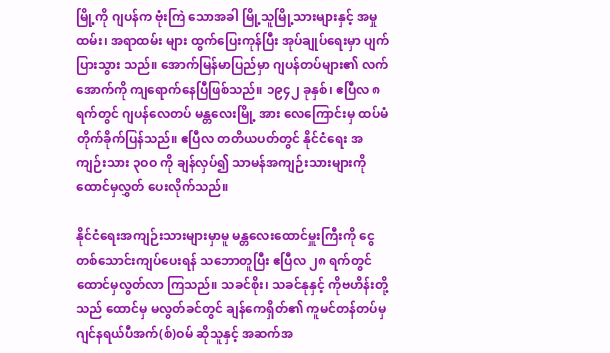မြို့ကို ဂျပန်က ဗုံးကြဲ သောအခါ မြို့သူမြို့သားများနှင့် အမှုထမ်း၊ အရာထမ်း များ ထွက်ပြေးကုန်ပြီး အုပ်ချုပ်ရေးမှာ ပျက်ပြားသွား သည်။ အောက်မြန်မာပြည်မှာ ဂျပန်တပ်များ၏ လက်အောက်ကို ကျရောက်နေပြီဖြစ်သည်။ ၁၉၄၂ ခုနှစ်၊ ဧပြီလ ၈ ရက်တွင် ဂျပန်လေတပ် မန္တလေးမြို့ အား လေကြောင်းမှ ထပ်မံတိုက်ခိုက်ပြန်သည်။ ဧပြီလ တတိယပတ်တွင် နိုင်ငံရေး အကျဉ်းသား ၃ဝဝ ကို ချန်လှပ်၍ သာမန်အကျဉ်းသားများကို ထောင်မှလွှတ် ပေးလိုက်သည်။

နိုင်ငံရေးအကျဉ်းသားများမှာမူ မန္တလေးထောင်မှူးကြီးကို ငွေတစ်သောင်းကျပ်ပေးရန် သဘောတူပြီး ဧပြီလ ၂၈ ရက်တွင် ထောင်မှလွတ်လာ ကြသည်။ သခင်စိုး၊ သခင်နုနှင့် ကိုဗဟိန်းတို့သည် ထောင်မှ မလွတ်ခင်တွင် ချန်ကေရှိတ်၏ ကူမင်တန်တပ်မှ ဂျင်နရယ်ပီအက်(စ်)ဝမ် ဆိုသူနှင့် အဆက်အ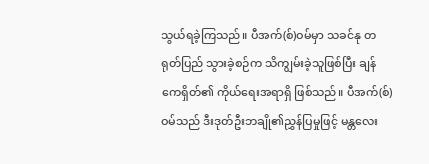သွယ်ရခဲ့ကြသည်။ ပီအက်(စ်)ဝမ်မှာ သခင်နု တရုတ်ပြည် သွားခဲ့စဉ်က သိကျွမ်းခဲ့သူဖြစ်ပြီး ချန်ကေရှိတ်၏ ကိုယ်ရေးအရာရှိ ဖြစ်သည်။ ပီအက်(စ်)ဝမ်သည် ဒီးဒုတ်ဦးဘချို၏ညွှန်ပြမှုဖြင့် မန္တလေး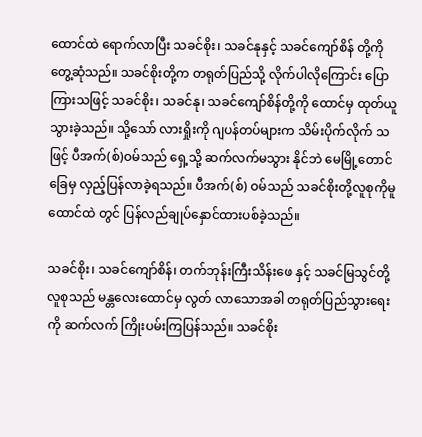ထောင်ထဲ ရောက်လာပြီး သခင်စိုး၊ သခင်နုနှင့် သခင်ကျော်စိန် တို့ကို တွေ့ဆုံသည်။ သခင်စိုးတို့က တရုတ်ပြည်သို့ လိုက်ပါလိုကြောင်း ပြောကြားသဖြင့် သခင်စိုး၊ သခင်နု၊ သခင်ကျော်စိန်တို့ကို ထောင်မှ ထုတ်ယူသွားခဲ့သည်။ သို့သော် လားရှိုးကို ဂျပန်တပ်များက သိမ်းပိုက်လိုက် သဖြင့် ပီအက်(စ်)ဝမ်သည် ရှေ့သို့ ဆက်လက်မသွား နိုင်ဘဲ မေမြို့တောင်ခြေမှ လှည့်ပြန်လာခဲ့ရသည်။ ပီအက်(စ်) ဝမ်သည် သခင်စိုးတို့လူစုကိုမူ ထောင်ထဲ တွင် ပြန်လည်ချုပ်နှောင်ထားပစ်ခဲ့သည်။

သခင်စိုး၊ သခင်ကျော်စိန်၊ တက်ဘုန်းကြီးသိန်းဖေ နှင့် သခင်မြသွင်တို့လူစုသည် မန္တလေးထောင်မှ လွတ် လာသောအခါ တရုတ်ပြည်သွားရေးကို ဆက်လက် ကြိုးပမ်းကြပြန်သည်။ သခင်စိုး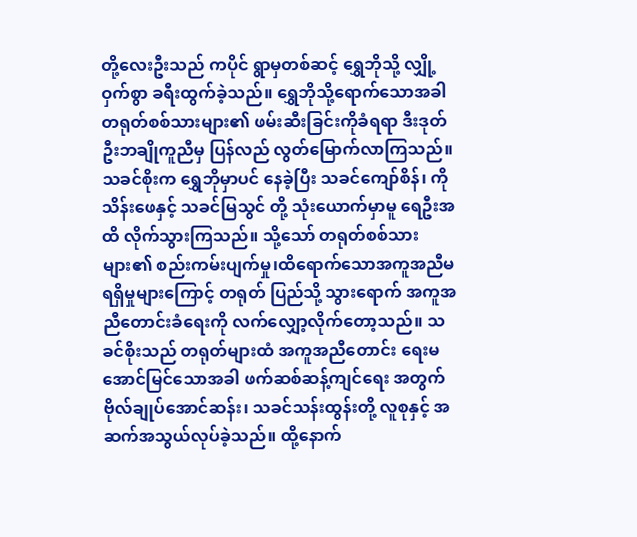တို့လေးဦးသည် ကပိုင် ရွာမှတစ်ဆင့် ရွှေဘိုသို့ လျှို့ဝှက်စွာ ခရီးထွက်ခဲ့သည်။ ရွှေဘိုသို့ရောက်သောအခါ တရုတ်စစ်သားများ၏ ဖမ်းဆီးခြင်းကိုခံရရာ ဒီးဒုတ်ဦးဘချိုကူညီမှ ပြန်လည် လွတ်မြောက်လာကြသည်။ သခင်စိုးက ရွှေဘိုမှာပင် နေခဲ့ပြီး သခင်ကျော်စိန်၊ ကိုသိန်းဖေနှင့် သခင်မြသွင် တို့ သုံးယောက်မှာမူ ရေဦးအထိ လိုက်သွားကြသည်။ သို့သော် တရုတ်စစ်သားများ၏ စည်းကမ်းပျက်မှု၊ထိရောက်သောအကူအညီမရရှိမှုများကြောင့် တရုတ် ပြည်သို့ သွားရောက် အကူအညီတောင်းခံရေးကို လက်လျှော့လိုက်တော့သည်။ သခင်စိုးသည် တရုတ်များထံ အကူအညီတောင်း ရေးမအောင်မြင်သောအခါ ဖက်ဆစ်ဆန့်ကျင်ရေး အတွက် ဗိုလ်ချုပ်အောင်ဆန်း၊ သခင်သန်းထွန်းတို့ လူစုနှင့် အဆက်အသွယ်လုပ်ခဲ့သည်။ ထို့နောက်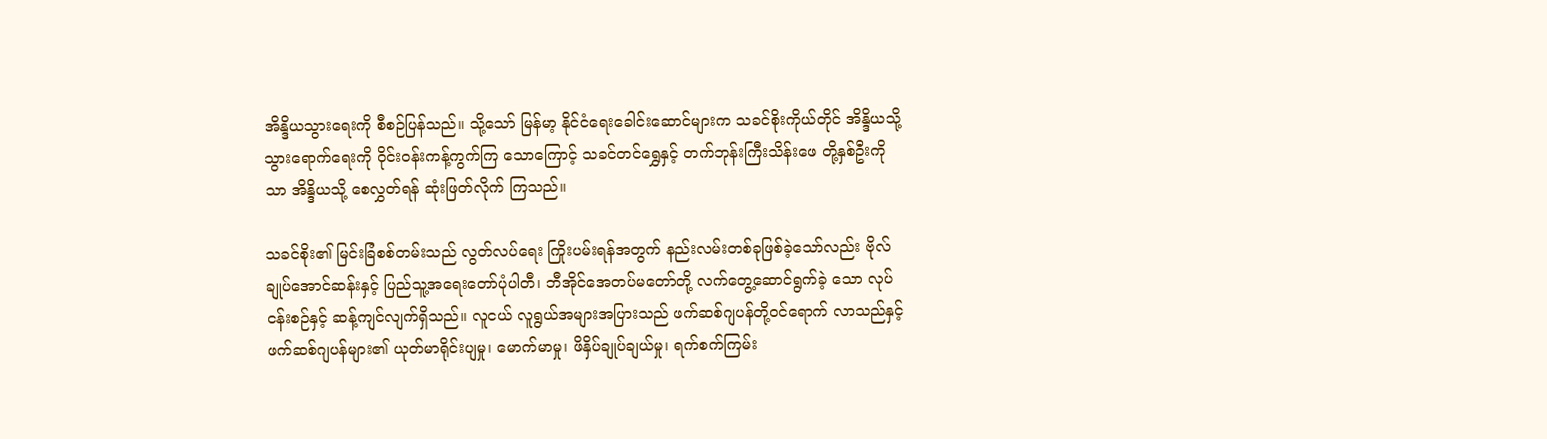အိန္ဒိယသွားရေးကို စီစဉ်ပြန်သည်။ သို့သော် မြန်မာ့ နိုင်ငံရေးခေါင်းဆောင်များက သခင်စိုးကိုယ်တိုင် အိန္ဒိယသို့ သွားရောက်ရေးကို ဝိုင်းဝန်းကန့်ကွက်ကြ သောကြောင့် သခင်တင်ရွှေနှင့် တက်ဘုန်းကြီးသိန်းဖေ တို့နှစ်ဦးကိုသာ အိန္ဒိယသို့ စေလွှတ်ရန် ဆုံးဖြတ်လိုက် ကြသည်။

သခင်စိုး၏ မြင်းခြံစစ်တမ်းသည် လွတ်လပ်ရေး ကြိုးပမ်းရန်အတွက် နည်းလမ်းတစ်ခုဖြစ်ခဲ့သော်လည်း ဗိုလ်ချုပ်အောင်ဆန်းနှင့် ပြည်သူ့အရေးတော်ပုံပါတီ၊ ဘီအိုင်အေတပ်မတော်တို့ လက်တွေ့ဆောင်ရွက်ခဲ့ သော လုပ်ငန်းစဉ်နှင့် ဆန့်ကျင်လျက်ရှိသည်။ လူငယ် လူရွယ်အများအပြားသည် ဖက်ဆစ်ဂျပန်တို့ဝင်ရောက် လာသည်နှင့် ဖက်ဆစ်ဂျပန်များ၏ ယုတ်မာရိုင်းပျမှု၊ မောက်မာမှု၊ ဖိနှိပ်ချုပ်ချယ်မှု၊ ရက်စက်ကြမ်း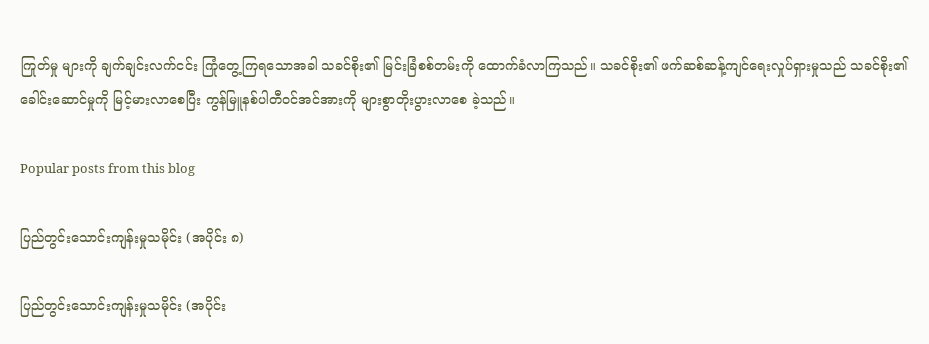ကြုတ်မှု များကို ချက်ချင်းလက်ငင်း ကြုံတွေ့ကြရသောအခါ သခင်စိုး၏ မြင်းခြံစစ်တမ်းကို ထောက်ခံလာကြသည်။ သခင်စိုး၏ ဖက်ဆစ်ဆန့်ကျင်ရေးလှုပ်ရှားမှုသည် သခင်စိုး၏ ခေါင်းဆောင်မှုကို မြင့်မားလာစေပြီး ကွန်မြူနစ်ပါတီဝင်အင်အားကို များစွာတိုးပွားလာစေ ခဲ့သည်။

Popular posts from this blog

ပြည်တွင်းသောင်းကျန်းမှုသမိုင်း (အပိုင်း ၈)

ပြည်တွင်းသောင်းကျန်းမှုသမိုင်း (အပိုင်း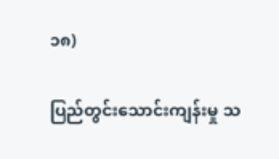၁၈)

ပြည်တွင်းသောင်းကျန်းမှု သ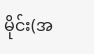မိုင်း(အ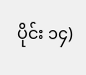ပိုင်း ၁၄)